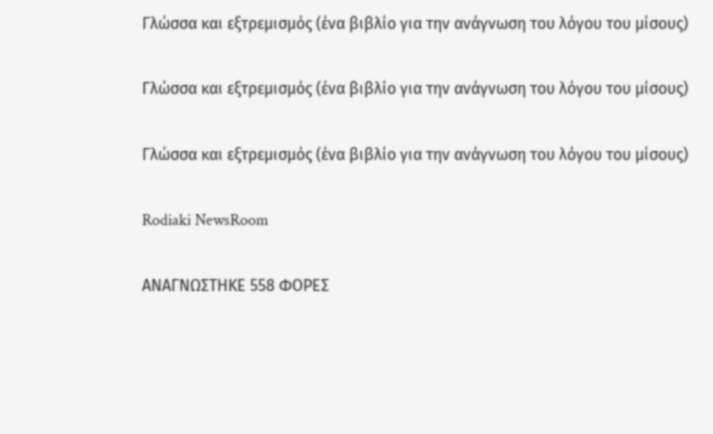Γλώσσα και εξτρεμισμός (ένα βιβλίο για την ανάγνωση του λόγου του μίσους)

Γλώσσα και εξτρεμισμός (ένα βιβλίο για την ανάγνωση του λόγου του μίσους)

Γλώσσα και εξτρεμισμός (ένα βιβλίο για την ανάγνωση του λόγου του μίσους)

Rodiaki NewsRoom

ΑΝΑΓΝΩΣΤΗΚΕ 558 ΦΟΡΕΣ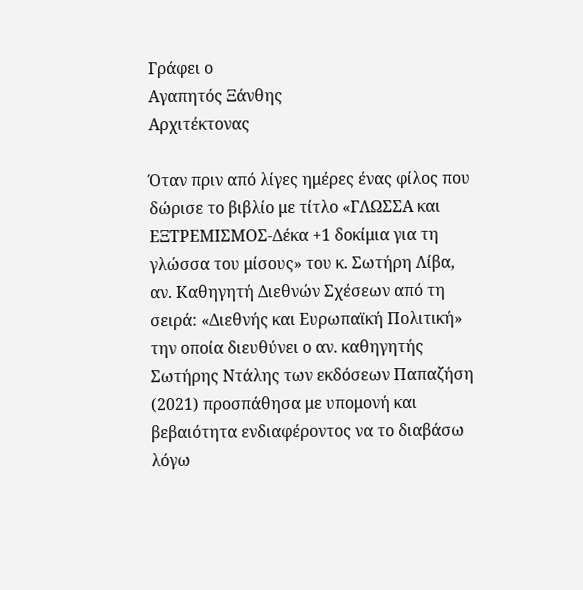Γράφει ο
Αγαπητός Ξάνθης
Αρχιτέκτονας

Όταν πριν από λίγες ημέρες ένας φίλος που δώρισε το βιβλίο με τίτλο «ΓΛΩΣΣΑ και ΕΞΤΡΕΜΙΣΜΟΣ-Δέκα +1 δοκίμια για τη γλώσσα του μίσους» του κ. Σωτήρη Λίβα, αν. Καθηγητή Διεθνών Σχέσεων από τη σειρά: «Διεθνής και Ευρωπαϊκή Πολιτική» την οποία διευθύνει ο αν. καθηγητής Σωτήρης Ντάλης των εκδόσεων Παπαζήση (2021) προσπάθησα με υπομονή και βεβαιότητα ενδιαφέροντος να το διαβάσω λόγω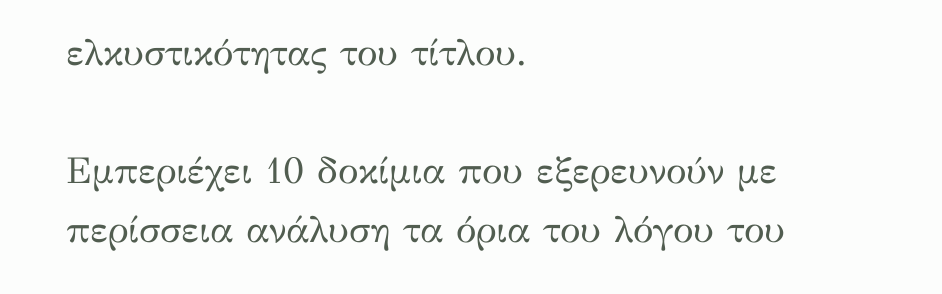ελκυστικότητας του τίτλου.

Εμπεριέχει 10 δοκίμια που εξερευνούν με περίσσεια ανάλυση τα όρια του λόγου του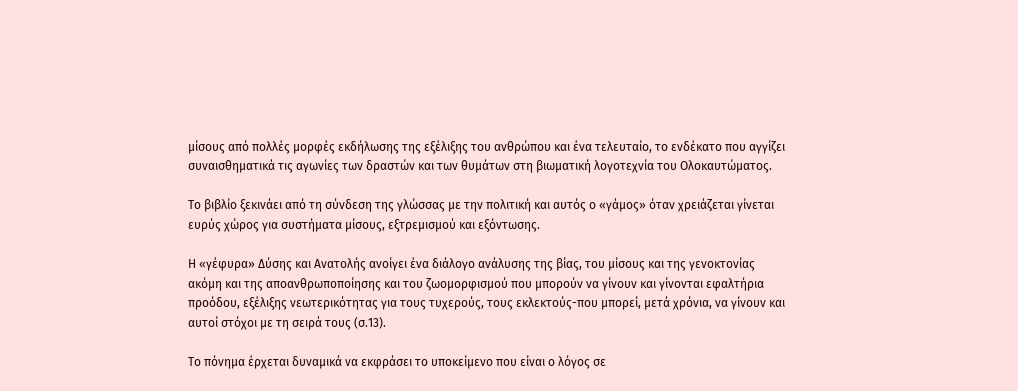μίσους από πολλές μορφές εκδήλωσης της εξέλιξης του ανθρώπου και ένα τελευταίο, το ενδέκατο που αγγίζει συναισθηματικά τις αγωνίες των δραστών και των θυμάτων στη βιωματική λογοτεχνία του Ολοκαυτώματος.

Το βιβλίο ξεκινάει από τη σύνδεση της γλώσσας με την πολιτική και αυτός ο «γάμος» όταν χρειάζεται γίνεται ευρύς χώρος για συστήματα μίσους, εξτρεμισμού και εξόντωσης.

Η «γέφυρα» Δύσης και Ανατολής ανοίγει ένα διάλογο ανάλυσης της βίας, του μίσους και της γενοκτονίας ακόμη και της αποανθρωποποίησης και του ζωομορφισμού που μπορούν να γίνουν και γίνονται εφαλτήρια προόδου, εξέλιξης νεωτερικότητας για τους τυχερούς, τους εκλεκτούς-που μπορεί, μετά χρόνια, να γίνουν και αυτοί στόχοι με τη σειρά τους (σ.13).

Το πόνημα έρχεται δυναμικά να εκφράσει το υποκείμενο που είναι ο λόγος σε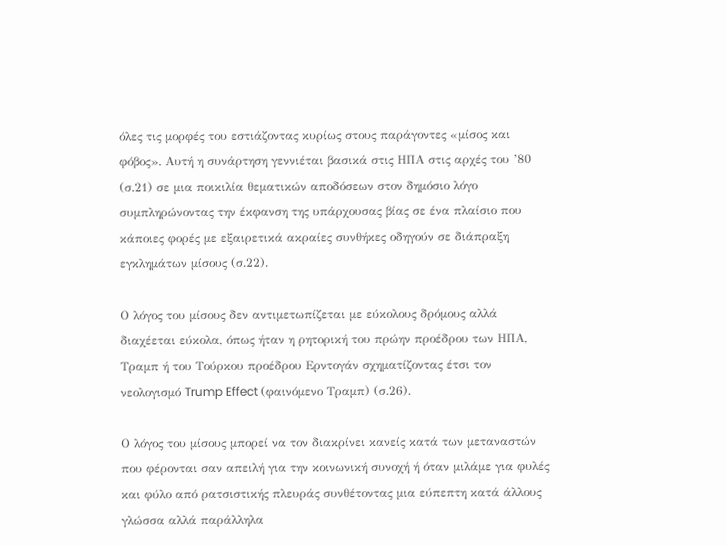όλες τις μορφές του εστιάζοντας κυρίως στους παράγοντες «μίσος και φόβος». Αυτή η συνάρτηση γεννιέται βασικά στις ΗΠΑ στις αρχές του ’80 (σ.21) σε μια ποικιλία θεματικών αποδόσεων στον δημόσιο λόγο συμπληρώνοντας την έκφανση της υπάρχουσας βίας σε ένα πλαίσιο που κάποιες φορές με εξαιρετικά ακραίες συνθήκες οδηγούν σε διάπραξη εγκλημάτων μίσους (σ.22).

Ο λόγος του μίσους δεν αντιμετωπίζεται με εύκολους δρόμους αλλά διαχέεται εύκολα, όπως ήταν η ρητορική του πρώην προέδρου των ΗΠΑ, Τραμπ ή του Τούρκου προέδρου Ερντογάν σχηματίζοντας έτσι τον νεολογισμό Trump Effect (φαινόμενο Τραμπ) (σ.26).

Ο λόγος του μίσους μπορεί να τον διακρίνει κανείς κατά των μεταναστών που φέρονται σαν απειλή για την κοινωνική συνοχή ή όταν μιλάμε για φυλές και φύλο από ρατσιστικής πλευράς συνθέτοντας μια εύπεπτη κατά άλλους γλώσσα αλλά παράλληλα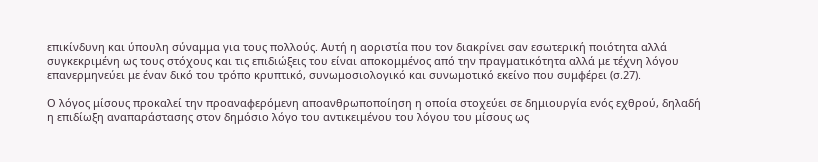επικίνδυνη και ύπουλη σύναμμα για τους πολλούς. Αυτή η αοριστία που τον διακρίνει σαν εσωτερική ποιότητα αλλά συγκεκριμένη ως τους στόχους και τις επιδιώξεις του είναι αποκομμένος από την πραγματικότητα αλλά με τέχνη λόγου επανερμηνεύει με έναν δικό του τρόπο κρυπτικό, συνωμοσιολογικό και συνωμοτικό εκείνο που συμφέρει (σ.27).

Ο λόγος μίσους προκαλεί την προαναφερόμενη αποανθρωποποίηση η οποία στοχεύει σε δημιουργία ενός εχθρού, δηλαδή η επιδίωξη αναπαράστασης στον δημόσιο λόγο του αντικειμένου του λόγου του μίσους ως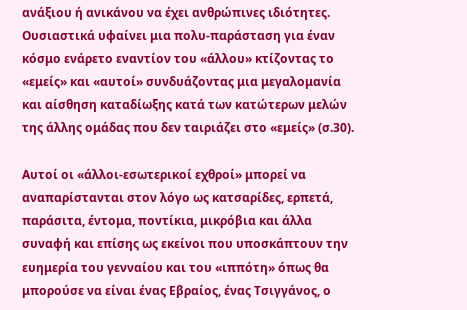ανάξιου ή ανικάνου να έχει ανθρώπινες ιδιότητες. Ουσιαστικά υφαίνει μια πολυ-παράσταση για έναν κόσμο ενάρετο εναντίον του «άλλου» κτίζοντας το «εμείς» και «αυτοί» συνδυάζοντας μια μεγαλομανία και αίσθηση καταδίωξης κατά των κατώτερων μελών της άλλης ομάδας που δεν ταιριάζει στο «εμείς» (σ.30).

Αυτοί οι «άλλοι-εσωτερικοί εχθροί» μπορεί να αναπαρίστανται στον λόγο ως κατσαρίδες, ερπετά, παράσιτα, έντομα, ποντίκια, μικρόβια και άλλα συναφή και επίσης ως εκείνοι που υποσκάπτουν την ευημερία του γενναίου και του «ιππότη» όπως θα μπορούσε να είναι ένας Εβραίος, ένας Τσιγγάνος, ο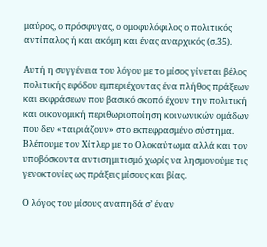μαύρος, ο πρόσφυγας, ο ομοφυλόφιλος ο πολιτικός αντίπαλος ή και ακόμη και ένας αναρχικός (σ.35).

Αυτή η συγγένεια του λόγου με το μίσος γίνεται βέλος πολιτικής εφόδου εμπεριέχοντας ένα πλήθος πράξεων και εκφράσεων που βασικό σκοπό έχουν την πολιτική και οικονομική περιθωριοποίηση κοινωνικών ομάδων που δεν «ταιριάζουν» στο εκπεφρασμένο σύστημα.
Βλέπουμε τον Χίτλερ με το Ολοκαύτωμα αλλά και τον υποβόσκοντα αντισημιτισμό χωρίς να λησμονούμε τις γενοκτονίες ως πράξεις μίσους και βίας.

Ο λόγος του μίσους αναπηδά σ’ έναν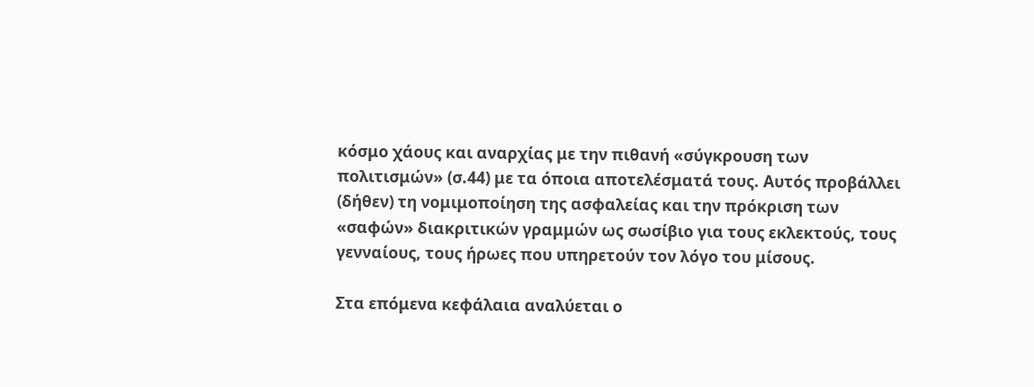κόσμο χάους και αναρχίας με την πιθανή «σύγκρουση των πολιτισμών» (σ.44) με τα όποια αποτελέσματά τους. Αυτός προβάλλει (δήθεν) τη νομιμοποίηση της ασφαλείας και την πρόκριση των «σαφών» διακριτικών γραμμών ως σωσίβιο για τους εκλεκτούς, τους γενναίους, τους ήρωες που υπηρετούν τον λόγο του μίσους.

Στα επόμενα κεφάλαια αναλύεται ο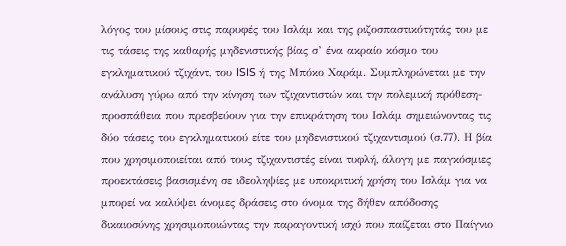λόγος του μίσους στις παρυφές του Ισλάμ και της ριζοσπαστικότητάς του με τις τάσεις της καθαρής μηδενιστικής βίας σ’ ένα ακραίο κόσμο του εγκληματικού τζιχάντ, του ISIS ή της Μπόκο Χαράμ. Συμπληρώνεται με την ανάλυση γύρω από την κίνηση των τζιχαντιστών και την πολεμική πρόθεση-προσπάθεια που πρεσβεύουν για την επικράτηση του Ισλάμ σημειώνοντας τις δύο τάσεις του εγκληματικού είτε του μηδενιστικού τζιχαντισμού (σ.77). Η βία που χρησιμοποιείται από τους τζιχαντιστές είναι τυφλή, άλογη με παγκόσμιες προεκτάσεις βασισμένη σε ιδεοληψίες με υποκριτική χρήση του Ισλάμ για να μπορεί να καλύψει άνομες δράσεις στο όνομα της δήθεν απόδοσης δικαιοσύνης χρησιμοποιώντας την παραγοντική ισχύ που παίζεται στο Παίγνιο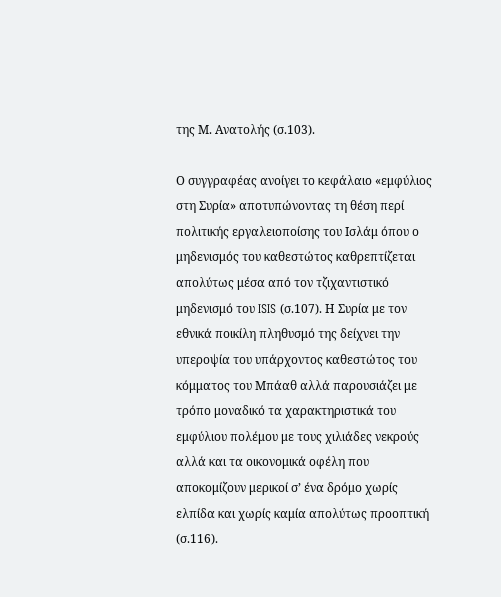της Μ. Ανατολής (σ.103).

Ο συγγραφέας ανοίγει το κεφάλαιο «εμφύλιος στη Συρία» αποτυπώνοντας τη θέση περί πολιτικής εργαλειοποίσης του Ισλάμ όπου ο μηδενισμός του καθεστώτος καθρεπτίζεται απολύτως μέσα από τον τζιχαντιστικό μηδενισμό του ISIS (σ.107). Η Συρία με τον εθνικά ποικίλη πληθυσμό της δείχνει την υπεροψία του υπάρχοντος καθεστώτος του κόμματος του Μπάαθ αλλά παρουσιάζει με τρόπο μοναδικό τα χαρακτηριστικά του εμφύλιου πολέμου με τους χιλιάδες νεκρούς αλλά και τα οικονομικά οφέλη που αποκομίζουν μερικοί σ’ ένα δρόμο χωρίς ελπίδα και χωρίς καμία απολύτως προοπτική (σ.116).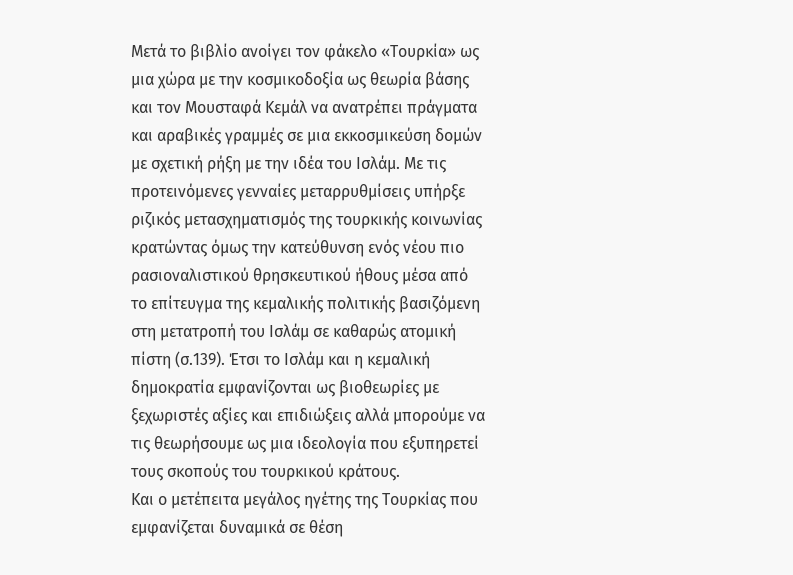Μετά το βιβλίο ανοίγει τον φάκελο «Τουρκία» ως μια χώρα με την κοσμικοδοξία ως θεωρία βάσης και τον Μουσταφά Κεμάλ να ανατρέπει πράγματα και αραβικές γραμμές σε μια εκκοσμικεύση δομών με σχετική ρήξη με την ιδέα του Ισλάμ. Με τις προτεινόμενες γενναίες μεταρρυθμίσεις υπήρξε ριζικός μετασχηματισμός της τουρκικής κοινωνίας κρατώντας όμως την κατεύθυνση ενός νέου πιο ρασιοναλιστικού θρησκευτικού ήθους μέσα από το επίτευγμα της κεμαλικής πολιτικής βασιζόμενη στη μετατροπή του Ισλάμ σε καθαρώς ατομική πίστη (σ.139). Έτσι το Ισλάμ και η κεμαλική δημοκρατία εμφανίζονται ως βιοθεωρίες με ξεχωριστές αξίες και επιδιώξεις αλλά μπορούμε να τις θεωρήσουμε ως μια ιδεολογία που εξυπηρετεί τους σκοπούς του τουρκικού κράτους.
Και ο μετέπειτα μεγάλος ηγέτης της Τουρκίας που εμφανίζεται δυναμικά σε θέση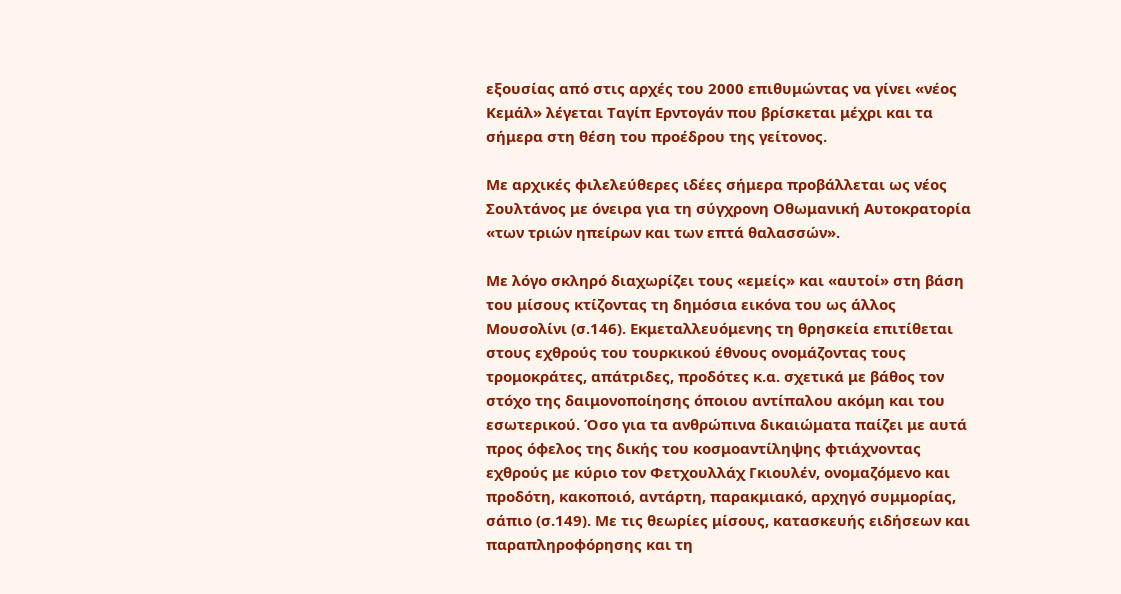εξουσίας από στις αρχές του 2000 επιθυμώντας να γίνει «νέος Κεμάλ» λέγεται Ταγίπ Ερντογάν που βρίσκεται μέχρι και τα σήμερα στη θέση του προέδρου της γείτονος.

Με αρχικές φιλελεύθερες ιδέες σήμερα προβάλλεται ως νέος Σουλτάνος με όνειρα για τη σύγχρονη Οθωμανική Αυτοκρατορία «των τριών ηπείρων και των επτά θαλασσών».

Με λόγο σκληρό διαχωρίζει τους «εμείς» και «αυτοί» στη βάση του μίσους κτίζοντας τη δημόσια εικόνα του ως άλλος Μουσολίνι (σ.146). Εκμεταλλευόμενης τη θρησκεία επιτίθεται στους εχθρούς του τουρκικού έθνους ονομάζοντας τους τρομοκράτες, απάτριδες, προδότες κ.α. σχετικά με βάθος τον στόχο της δαιμονοποίησης όποιου αντίπαλου ακόμη και του εσωτερικού. Όσο για τα ανθρώπινα δικαιώματα παίζει με αυτά προς όφελος της δικής του κοσμοαντίληψης φτιάχνοντας εχθρούς με κύριο τον Φετχουλλάχ Γκιουλέν, ονομαζόμενο και προδότη, κακοποιό, αντάρτη, παρακμιακό, αρχηγό συμμορίας, σάπιο (σ.149). Με τις θεωρίες μίσους, κατασκευής ειδήσεων και παραπληροφόρησης και τη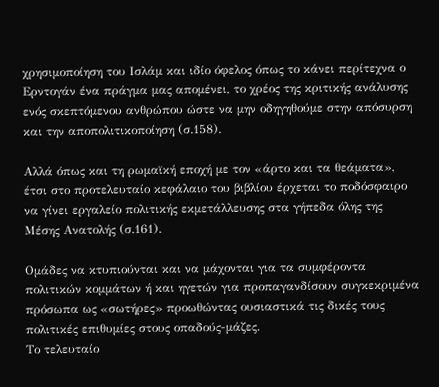χρησιμοποίηση του Ισλάμ και ιδίο όφελος όπως το κάνει περίτεχνα ο Ερντογάν ένα πράγμα μας απομένει, το χρέος της κριτικής ανάλυσης ενός σκεπτόμενου ανθρώπου ώστε να μην οδηγηθούμε στην απόσυρση και την αποπολιτικοποίηση (σ.158).

Αλλά όπως και τη ρωμαϊκή εποχή με τον «άρτο και τα θεάματα», έτσι στο προτελευταίο κεφάλαιο του βιβλίου έρχεται το ποδόσφαιρο να γίνει εργαλείο πολιτικής εκμετάλλευσης στα γήπεδα όλης της Μέσης Ανατολής (σ.161).

Ομάδες να κτυπιούνται και να μάχονται για τα συμφέροντα πολιτικών κομμάτων ή και ηγετών για προπαγανδίσουν συγκεκριμένα πρόσωπα ως «σωτήρες» προωθώντας ουσιαστικά τις δικές τους πολιτικές επιθυμίες στους οπαδούς-μάζες.
Το τελευταίο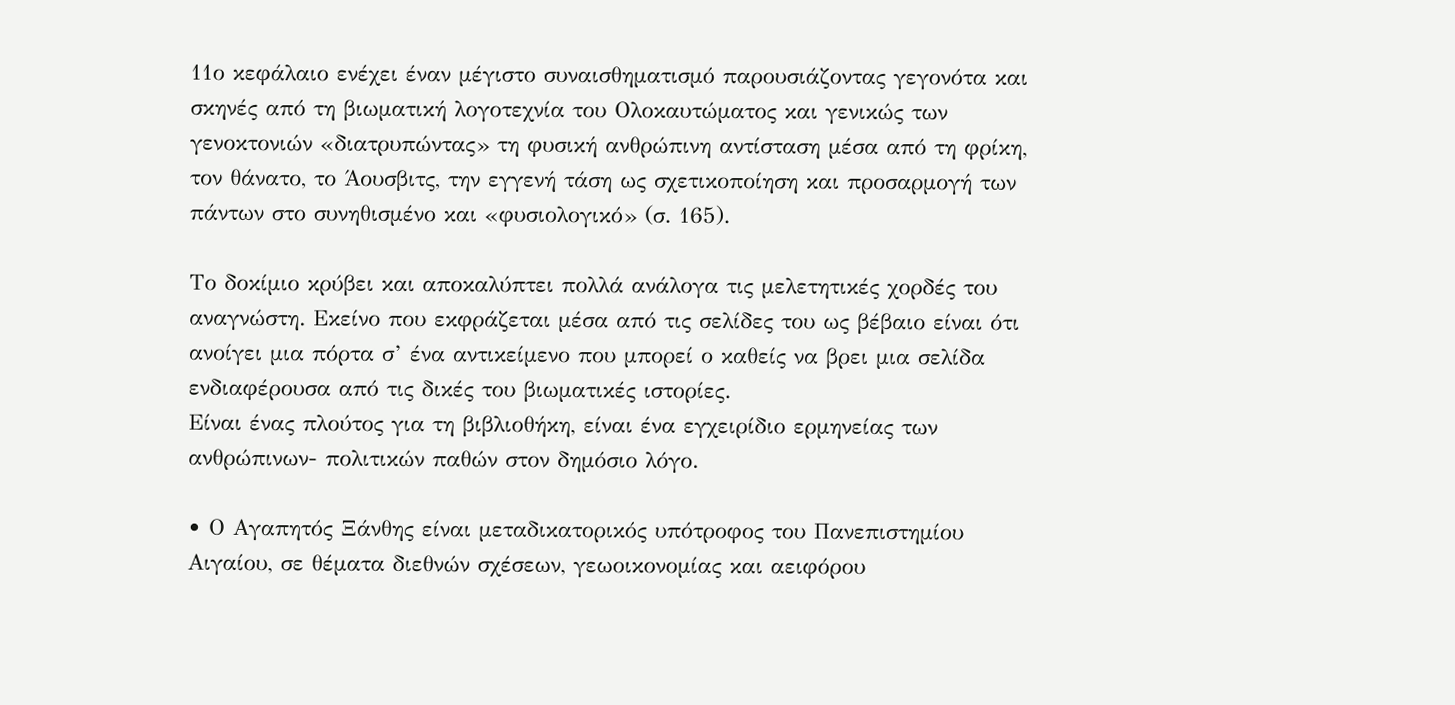11ο κεφάλαιο ενέχει έναν μέγιστο συναισθηματισμό παρουσιάζοντας γεγονότα και σκηνές από τη βιωματική λογοτεχνία του Ολοκαυτώματος και γενικώς των γενοκτονιών «διατρυπώντας» τη φυσική ανθρώπινη αντίσταση μέσα από τη φρίκη, τον θάνατο, το Άουσβιτς, την εγγενή τάση ως σχετικοποίηση και προσαρμογή των πάντων στο συνηθισμένο και «φυσιολογικό» (σ. 165).

Το δοκίμιο κρύβει και αποκαλύπτει πολλά ανάλογα τις μελετητικές χορδές του αναγνώστη. Εκείνο που εκφράζεται μέσα από τις σελίδες του ως βέβαιο είναι ότι ανοίγει μια πόρτα σ’ ένα αντικείμενο που μπορεί ο καθείς να βρει μια σελίδα ενδιαφέρουσα από τις δικές του βιωματικές ιστορίες.
Είναι ένας πλούτος για τη βιβλιοθήκη, είναι ένα εγχειρίδιο ερμηνείας των ανθρώπινων- πολιτικών παθών στον δημόσιο λόγο.

• Ο Αγαπητός Ξάνθης είναι μεταδικατορικός υπότροφος του Πανεπιστημίου Αιγαίου, σε θέματα διεθνών σχέσεων, γεωοικονομίας και αειφόρου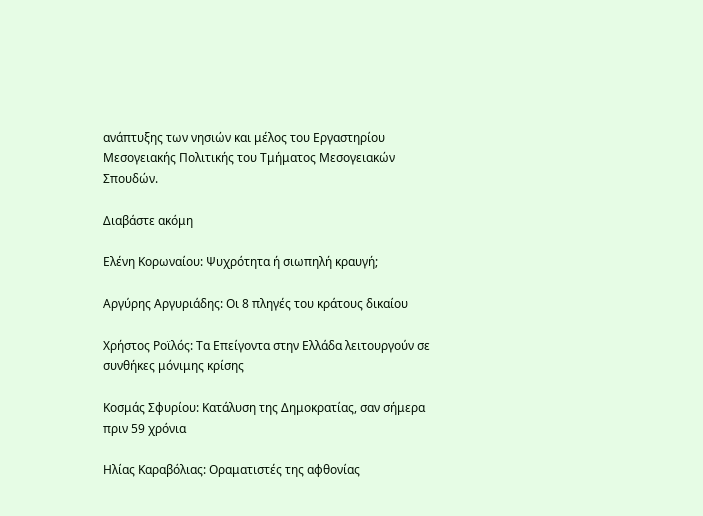ανάπτυξης των νησιών και μέλος του Εργαστηρίου Μεσογειακής Πολιτικής του Τμήματος Μεσογειακών Σπουδών.

Διαβάστε ακόμη

Ελένη Κορωναίου: Ψυχρότητα ή σιωπηλή κραυγή;

Αργύρης Αργυριάδης: Οι 8 πληγές του κράτους δικαίου

Χρήστος Ροϊλός: Τα Επείγοντα στην Ελλάδα λειτουργούν σε συνθήκες μόνιμης κρίσης

Κοσμάς Σφυρίου: Κατάλυση της Δημοκρατίας, σαν σήμερα πριν 59 χρόνια

Ηλίας Καραβόλιας: Οραματιστές της αφθονίας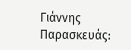Γιάννης Παρασκευάς: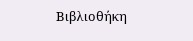Βιβλιοθήκη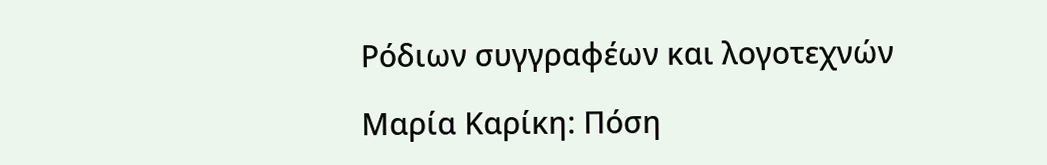Ρόδιων συγγραφέων και λογοτεχνών

Μαρία Καρίκη: Πόση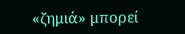«ζημιά» μπορεί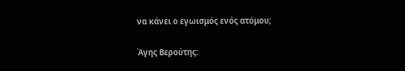να κάνει ο εγωισμός ενός ατόμου;

Άγης Βερούτης: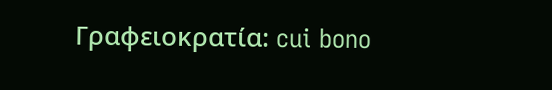Γραφειοκρατία: cui bono